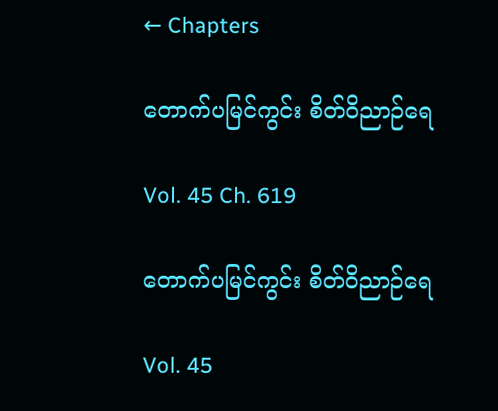← Chapters

တောက်ပမြင်ကွင်း စိတ်ဝိညာဉ်ရေ

Vol. 45 Ch. 619

တောက်ပမြင်ကွင်း စိတ်ဝိညာဉ်ရေ

Vol. 45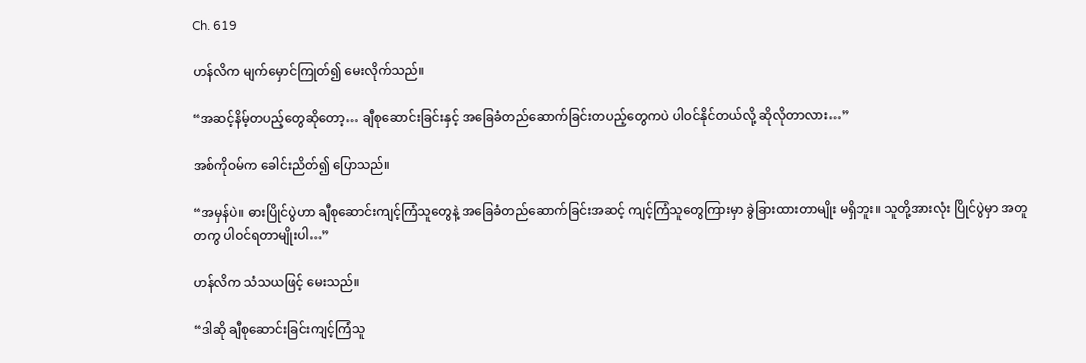Ch. 619

ဟန်လိက မျက်မှောင်ကြုတ်၍ မေးလိုက်သည်။

“အဆင့်နိမ့်တပည့်တွေဆိုတော့… ချီစုဆောင်းခြင်းနှင့် အခြေခံတည်ဆောက်ခြင်းတပည့်တွေကပဲ ပါဝင်နိုင်တယ်လို့ ဆိုလိုတာလား…”

အစ်ကိုဝမ်က ခေါင်းညိတ်၍ ပြောသည်။

“အမှန်ပဲ။ ဓားပြိုင်ပွဲဟာ ချီစုဆောင်းကျင့်ကြံသူတွေနဲ့ အခြေခံတည်ဆောက်ခြင်းအဆင့် ကျင့်ကြံသူတွေကြားမှာ ခွဲခြားထားတာမျိုး မရှိဘူး။ သူတို့အားလုံး ပြိုင်ပွဲမှာ အတူတကွ ပါဝင်ရတာမျိုးပါ…”

ဟန်လိက သံသယဖြင့် မေးသည်။

“ဒါဆို ချီစုဆောင်းခြင်းကျင့်ကြံသူ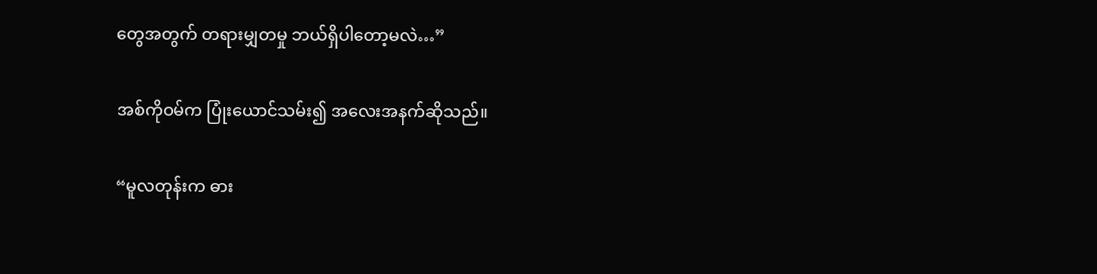တွေအတွက် တရားမျှတမှု ဘယ်ရှိပါတော့မလဲ…”

အစ်ကိုဝမ်က ပြုံးယောင်သမ်း၍ အလေးအနက်ဆိုသည်။

“မူလတုန်းက ဓား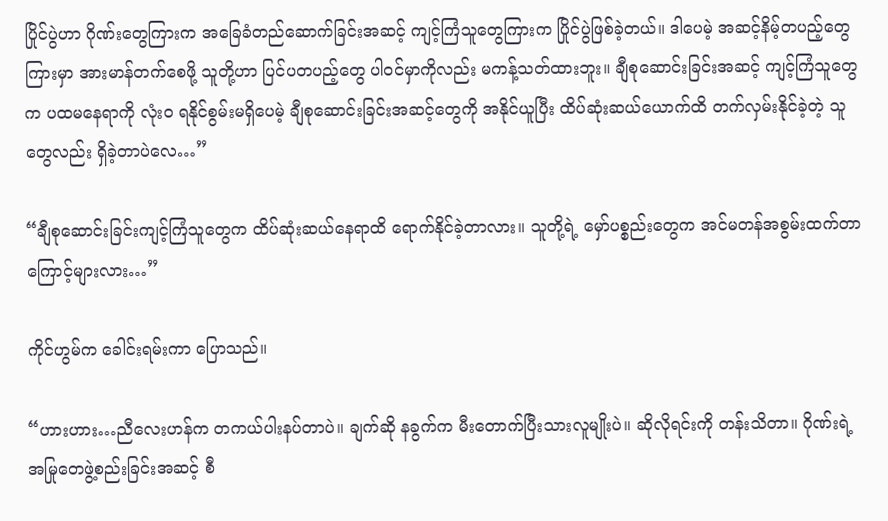ပြိုင်ပွဲဟာ ဂိုဏ်းတွေကြားက အခြေခံတည်ဆောက်ခြင်းအဆင့် ကျင့်ကြံသူတွေကြားက ပြိုင်ပွဲဖြစ်ခဲ့တယ်။ ဒါပေမဲ့ အဆင့်နိမ့်တပည့်တွေကြားမှာ အားမာန်တက်စေဖို့ သူတို့ဟာ ပြင်ပတပည့်တွေ ပါဝင်မှာကိုလည်း မကန့်သတ်ထားဘူး။ ချီစုဆောင်းခြင်းအဆင့် ကျင့်ကြံသူတွေက ပထမနေရာကို လုံးဝ ရနိုင်စွမ်းမရှိပေမဲ့ ချီစုဆောင်းခြင်းအဆင့်တွေကို အနိုင်ယူပြီး ထိပ်ဆုံးဆယ်ယောက်ထိ တက်လှမ်းနိုင်ခဲ့တဲ့ သူတွေလည်း ရှိခဲ့တာပဲလေ…”

“ချီစုဆောင်းခြင်းကျင့်ကြံသူတွေက ထိပ်ဆုံးဆယ်နေရာထိ ရောက်နိုင်ခဲ့တာလား။ သူတို့ရဲ့ မှော်ပစ္စည်းတွေက အင်မတန်အစွမ်းထက်တာကြောင့်များလား…”

ကိုင်ဟွမ်က ခေါင်းရမ်းကာ ပြောသည်။

“ဟားဟား…ညီလေးဟန်က တကယ်ပါးနပ်တာပဲ။ ချက်ဆို နခွက်က မီးတောက်ပြီးသားလူမျိုးပဲ။ ဆိုလိုရင်းကို တန်းသိတာ။ ဂိုဏ်းရဲ့ အမြုတေဖွဲ့စည်းခြင်းအဆင့် စီ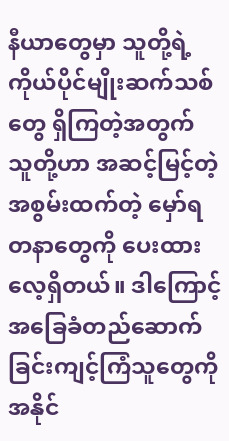နီယာတွေမှာ သူတို့ရဲ့ကိုယ်ပိုင်မျိုးဆက်သစ်တွေ ရှိကြတဲ့အတွက် သူတို့ဟာ အဆင့်မြင့်တဲ့ အစွမ်းထက်တဲ့ မှော်ရတနာတွေကို ပေးထားလေ့ရှိတယ်။ ဒါကြောင့် အခြေခံတည်ဆောက်ခြင်းကျင့်ကြံသူတွေကို အနိုင်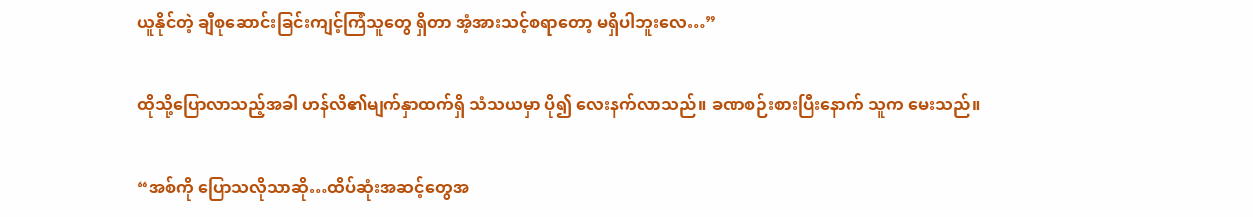ယူနိုင်တဲ့ ချီစုဆောင်းခြင်းကျင့်ကြံသူတွေ ရှိတာ အံ့အားသင့်စရာတော့ မရှိပါဘူးလေ…”

ထိုသို့ပြောလာသည့်အခါ ဟန်လိ၏မျက်နှာထက်ရှိ သံသယမှာ ပို၍ လေးနက်လာသည်။ ခဏစဉ်းစားပြီးနောက် သူက မေးသည်။

“အစ်ကို ပြောသလိုသာဆို…ထိပ်ဆုံးအဆင့်တွေအ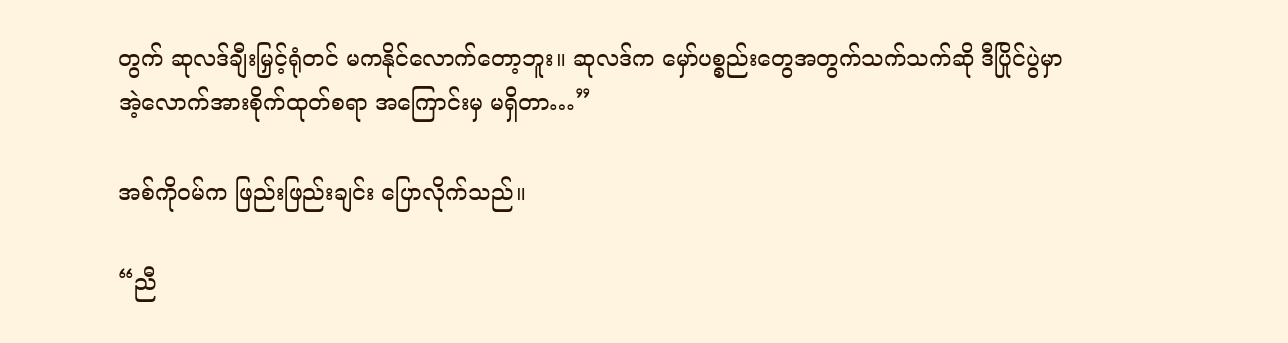တွက် ဆုလဒ်ချီးမြှင့်ရုံတင် မကနိုင်လောက်တော့ဘူး။ ဆုလဒ်က မှော်ပစ္စည်းတွေအတွက်သက်သက်ဆို ဒီပြိုင်ပွဲမှာ အဲ့လောက်အားစိုက်ထုတ်စရာ အကြောင်းမှ မရှိတာ…”

အစ်ကိုဝမ်က ဖြည်းဖြည်းချင်း ပြောလိုက်သည်။

“ညီ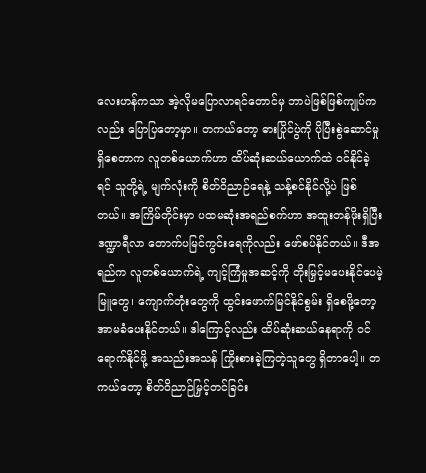လေးဟန်ကသာ အဲ့လိုမပြောလာရင်တောင်မှ ဘာပဲဖြစ်ဖြစ်ကျုပ်ကလည်း ပြောပြတော့မှာ။ တကယ်တော့ ဓားပြိုင်ပွဲကို ပိုပြီးစွဲဆောင်မှု ရှိစေတာက လူတစ်ယောက်ဟာ ထိပ်ဆုံးဆယ်ယောက်ထဲ ဝင်နိုင်ခဲ့ရင် သူတို့ရဲ့ မျက်လုံးကို စိတ်ဝိညာဉ်ရေနဲ့ သန့်စင်နိုင်လို့ပဲ ဖြစ်တယ်။ အကြိမ်တိုင်းမှာ ပထမဆုံးအရည်စက်ဟာ အထူးတန်ဖိုးရှိပြီး ဒဏ္ဍာရီလာ တောက်ပမြင်ကွင်းရေကိုလည်း ဖော်စပ်နိုင်တယ်။ ဒီအရည်က လူတစ်ယောက်ရဲ့ ကျင့်ကြံမှုအဆင့်ကို တိုးမြှင့်မပေးနိုင်ပေမဲ့ မြူတွေ၊ ကျောက်တုံးတွေကို ထွင်းဖောက်မြင်နိုင်စွမ်း ရှိစေဖို့တော့ အာမခံပေးနိုင်တယ်။ ဒါကြောင့်လည်း ထိပ်ဆုံးဆယ်နေရာကို ဝင်ရောက်နိုင်ဖို့ အသည်းအသန် ကြိုးစားခဲ့ကြတဲ့သူတွေ ရှိတာပေါ့။ တကယ်တော့ စိတ်ဝိညာဉ်မြှင့်တင်ခြင်း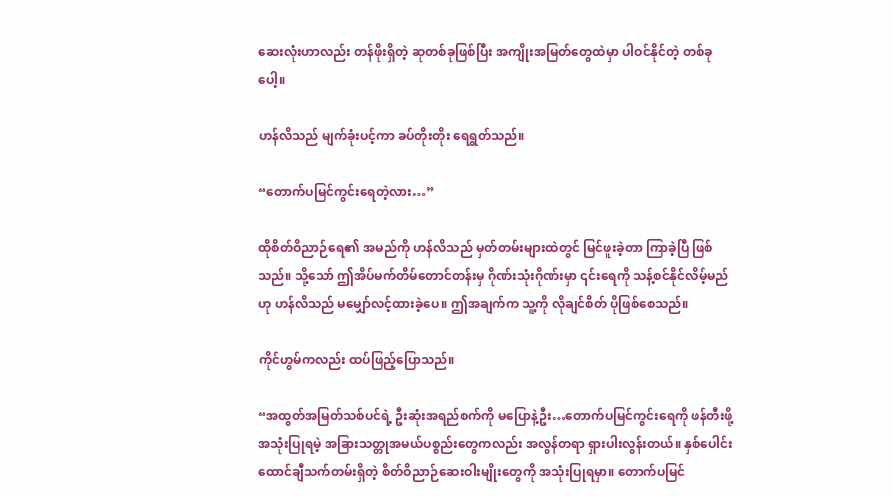ဆေးလုံးဟာလည်း တန်ဖိုးရှိတဲ့ ဆုတစ်ခုဖြစ်ပြီး အကျိုးအမြတ်တွေထဲမှာ ပါဝင်နိုင်တဲ့ တစ်ခုပေါ့။

ဟန်လိသည် မျက်ခုံးပင့်ကာ ခပ်တိုးတိုး ရေရွတ်သည်။

“တောက်ပမြင်ကွင်းရေတဲ့လား…”

ထိုစိတ်ဝိညာဉ်ရေ၏ အမည်ကို ဟန်လိသည် မှတ်တမ်းများထဲတွင် မြင်ဖူးခဲ့တာ ကြာခဲ့ပြီ ဖြစ်သည်။ သို့သော် ဤအိပ်မက်တိမ်တောင်တန်းမှ ဂိုဏ်းသုံးဂိုဏ်းမှာ ၎င်းရေကို သန့်စင်နိုင်လိမ့်မည်ဟု ဟန်လိသည် မမျှော်လင့်ထားခဲ့ပေ။ ဤအချက်က သူ့ကို လိုချင်စိတ် ပိုဖြစ်စေသည်။

ကိုင်ဟွမ်ကလည်း ထပ်ဖြည့်ပြောသည်။

“အထွတ်အမြတ်သစ်ပင်ရဲ့ ဦးဆုံးအရည်စက်ကို မပြောနဲ့ဦး…တောက်ပမြင်ကွင်းရေကို ဖန်တီးဖို့ အသုံးပြုရမဲ့ အခြားသတ္တုအမယ်ပစ္စည်းတွေကလည်း အလွန်တရာ ရှားပါးလွန်းတယ်။ နှစ်ပေါင်းထောင်ချီသက်တမ်းရှိတဲ့ စိတ်ဝိညာဉ်ဆေးဝါးမျိုးတွေကို အသုံးပြုရမှာ။ တောက်ပမြင်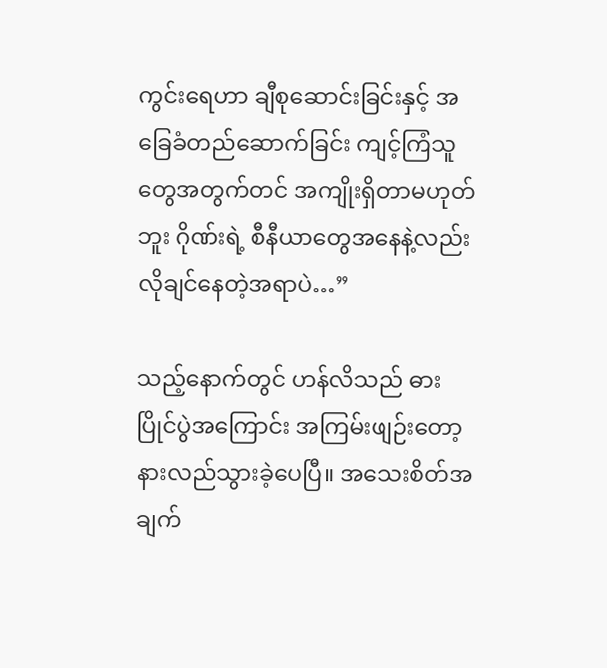ကွင်းရေဟာ ချီစုဆောင်းခြင်းနှင့် အခြေခံတည်ဆောက်ခြင်း ကျင့်ကြံသူတွေအတွက်တင် အကျိုးရှိတာမဟုတ်ဘူး ဂိုဏ်းရဲ့ စီနီယာတွေအနေနဲ့လည်း လိုချင်နေတဲ့အရာပဲ…”

သည့်နောက်တွင် ဟန်လိသည် ဓားပြိုင်ပွဲအကြောင်း အကြမ်းဖျဉ်းတော့ နားလည်သွားခဲ့ပေပြီ။ အသေးစိတ်အချက်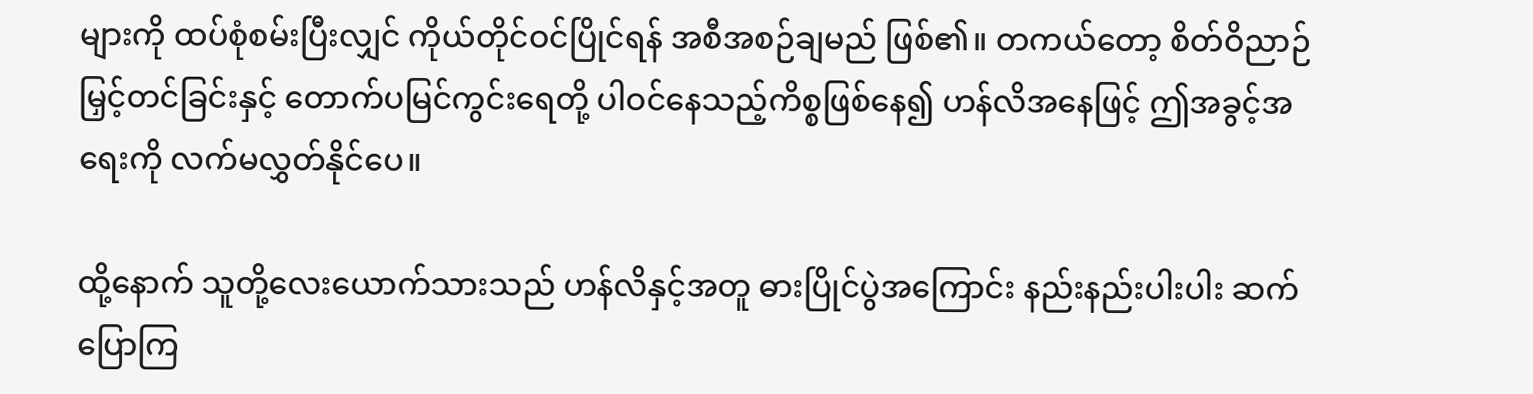များကို ထပ်စုံစမ်းပြီးလျှင် ကိုယ်တိုင်ဝင်ပြိုင်ရန် အစီအစဉ်ချမည် ဖြစ်၏။ တကယ်တော့ စိတ်ဝိညာဉ်မြှင့်တင်ခြင်းနှင့် တောက်ပမြင်ကွင်းရေတို့ ပါဝင်နေသည့်ကိစ္စဖြစ်နေ၍ ဟန်လိအနေဖြင့် ဤအခွင့်အရေးကို လက်မလွှတ်နိုင်ပေ။

ထို့နောက် သူတို့လေးယောက်သားသည် ဟန်လိနှင့်အတူ ဓားပြိုင်ပွဲအကြောင်း နည်းနည်းပါးပါး ဆက်ပြောကြ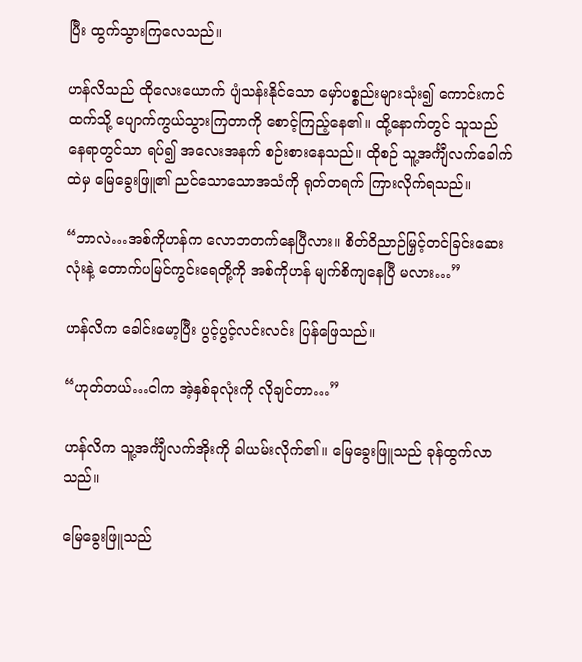ပြီး ထွက်သွားကြလေသည်။

ဟန်လိသည် ထိုလေးယောက် ပျံသန်းနိုင်သော မှော်ပစ္စည်းများသုံး၍ ကောင်းကင်ထက်သို့ ပျောက်ကွယ်သွားကြတာကို စောင့်ကြည့်နေ၏။ ထို့နောက်တွင် သူသည် နေရာတွင်သာ ရပ်၍ အလေးအနက် စဉ်းစားနေသည်။ ထိုစဉ် သူ့အင်္ကျီလက်ခေါက်ထဲမှ မြေခွေးဖြူ၏ ညင်သောသောအသံကို ရုတ်တရက် ကြားလိုက်ရသည်။

“ဘာလဲ…အစ်ကိုဟန်က လောဘတက်နေပြီလား။ စိတ်ဝိညာဉ်မြှင့်တင်ခြင်းဆေးလုံးနဲ့ တောက်ပမြင်ကွင်းရေတို့ကို အစ်ကိုဟန် မျက်စိကျနေပြီ မလား…”

ဟန်လိက ခေါင်းမော့ပြီး ပွင့်ပွင့်လင်းလင်း ပြန်ဖြေသည်။

“ဟုတ်တယ်…ငါက အဲ့နှစ်ခုလုံးကို လိုချင်တာ…”

ဟန်လိက သူ့အင်္ကျီလက်အိုးကို ခါယမ်းလိုက်၏။ မြေခွေးဖြူသည် ခုန်ထွက်လာသည်။

မြေခွေးဖြူသည်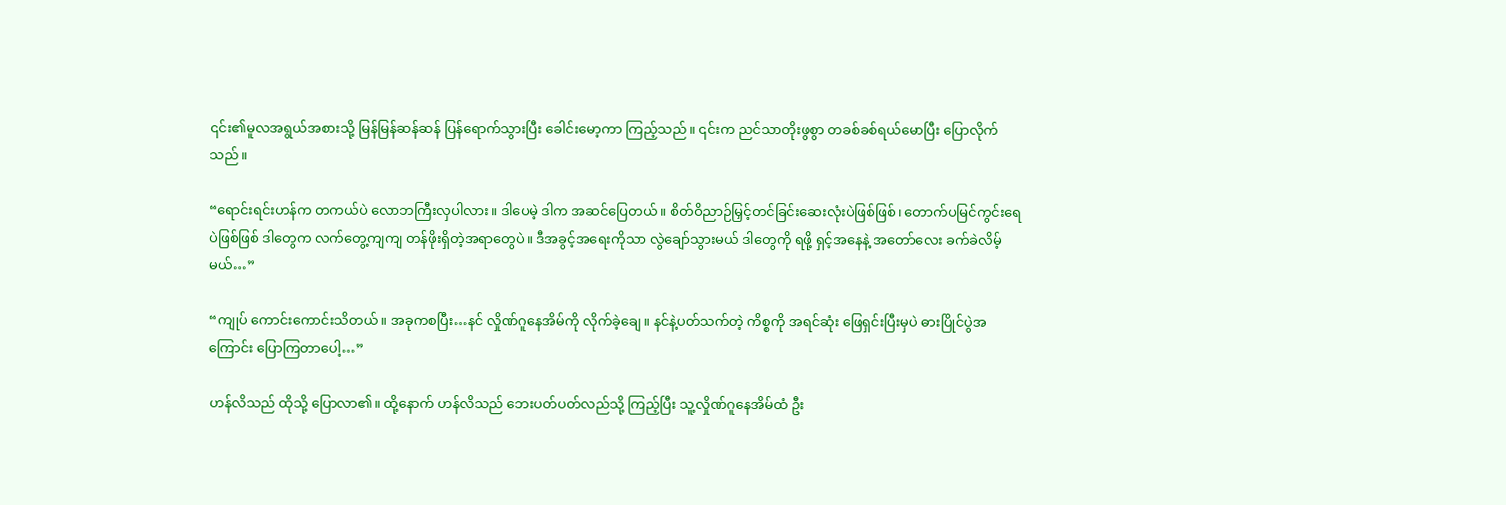၎င်း၏မူလအရွယ်အစားသို့ မြန်မြန်ဆန်ဆန် ပြန်ရောက်သွားပြီး ခေါင်းမော့ကာ ကြည့်သည်။ ၎င်းက ညင်သာတိုးဖွစွာ တခစ်ခစ်ရယ်မောပြီး ပြောလိုက်သည်။

“ရောင်းရင်းဟန်က တကယ်ပဲ လောဘကြီးလှပါလား။ ဒါပေမဲ့ ဒါက အဆင်ပြေတယ်။ စိတ်ဝိညာဉ်မြှင့်တင်ခြင်းဆေးလုံးပဲဖြစ်ဖြစ်၊ တောက်ပမြင်ကွင်းရေပဲဖြစ်ဖြစ် ဒါတွေက လက်တွေ့ကျကျ တန်ဖိုးရှိတဲ့အရာတွေပဲ။ ဒီအခွင့်အရေးကိုသာ လွဲချော်သွားမယ် ဒါတွေကို ရဖို့ ရှင့်အနေနဲ့ အတော်လေး ခက်ခဲလိမ့်မယ်…”

“ကျုပ် ကောင်းကောင်းသိတယ်။ အခုကစပြီး…နင် လှိုဏ်ဂူနေအိမ်ကို လိုက်ခဲ့ချေ။ နင်နဲ့ပတ်သက်တဲ့ ကိစ္စကို အရင်ဆုံး ဖြေရှင်းပြီးမှပဲ ဓားပြိုင်ပွဲအကြောင်း ပြောကြတာပေါ့…”

ဟန်လိသည် ထိုသို့ ပြောလာ၏။ ထို့နောက် ဟန်လိသည် ဘေးပတ်ပတ်လည်သို့ ကြည့်ပြီး သူ့လှိုဏ်ဂူနေအိမ်ထံ ဦး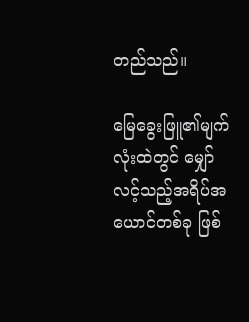တည်သည်။

မြေခွေးဖြူ၏မျက်လုံးထဲတွင် မျှော်လင့်သည့်အရိပ်အယောင်တစ်ခု ဖြစ်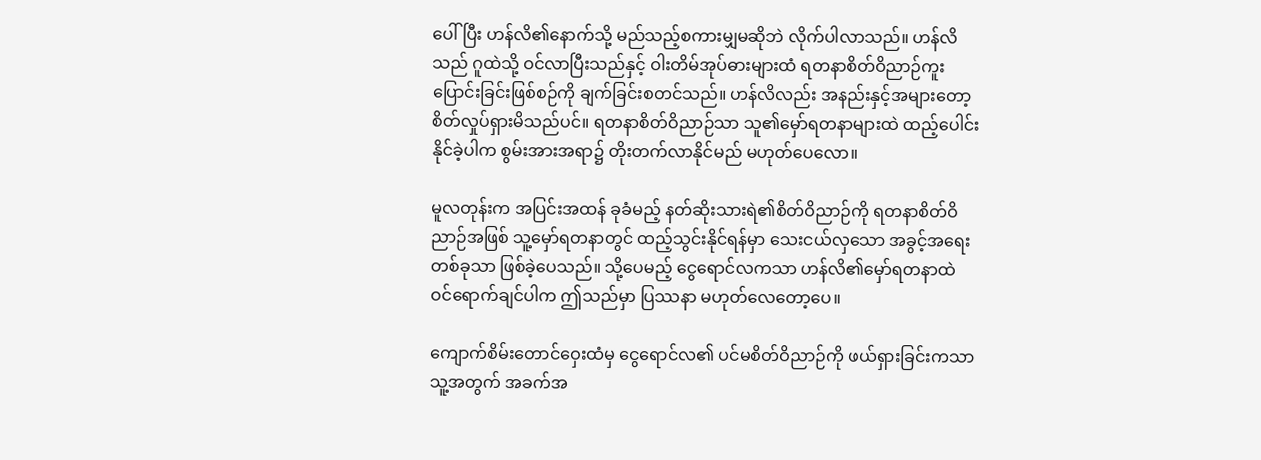ပေါ်ပြီး ဟန်လိ၏နောက်သို့ မည်သည့်စကားမျှမဆိုဘဲ လိုက်ပါလာသည်။ ဟန်လိသည် ဂူထဲသို့ ဝင်လာပြီးသည်နှင့် ဝါးတိမ်အုပ်ဓားများထံ ရတနာစိတ်ဝိညာဉ်ကူးပြောင်းခြင်းဖြစ်စဉ်ကို ချက်ခြင်းစတင်သည်။ ဟန်လိလည်း အနည်းနှင့်အများတော့ စိတ်လှုပ်ရှားမိသည်ပင်။ ရတနာစိတ်ဝိညာဉ်သာ သူ၏မှော်ရတနာများထဲ ထည့်ပေါင်းနိုင်ခဲ့ပါက စွမ်းအားအရာ၌ တိုးတက်လာနိုင်မည် မဟုတ်ပေလော။

မူလတုန်းက အပြင်းအထန် ခုခံမည့် နတ်ဆိုးသားရဲ၏စိတ်ဝိညာဉ်ကို ရတနာစိတ်ဝိညာဉ်အဖြစ် သူ့မှော်ရတနာတွင် ထည့်သွင်းနိုင်ရန်မှာ သေးငယ်လှသော အခွင့်အရေးတစ်ခုသာ ဖြစ်ခဲ့ပေသည်။ သို့ပေမည့် ငွေရောင်လကသာ ဟန်လိ၏မှော်ရတနာထဲ ဝင်ရောက်ချင်ပါက ဤသည်မှာ ပြဿနာ မဟုတ်လေတော့ပေ။

ကျောက်စိမ်းတောင်ဝှေးထံမှ ငွေရောင်လ၏ ပင်မစိတ်ဝိညာဉ်ကို ဖယ်ရှားခြင်းကသာ သူ့အတွက် အခက်အ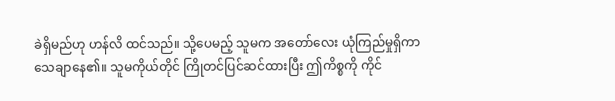ခဲရှိမည်ဟု ဟန်လိ ထင်သည်။ သို့ပေမည့် သူမက အတော်လေး ယုံကြည်မှုရှိကာ သေချာနေ၏။ သူမကိုယ်တိုင် ကြိုတင်ပြင်ဆင်ထားပြီး ဤကိစ္စကို ကိုင်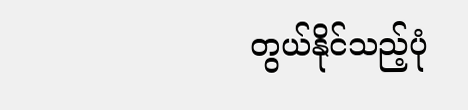တွယ်နိုင်သည့်ပုံ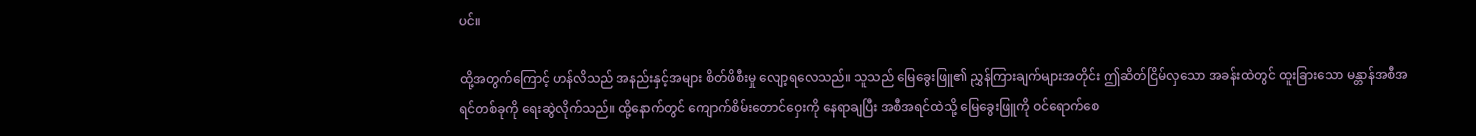ပင်။

ထို့အတွက်ကြောင့် ဟန်လိသည် အနည်းနှင့်အများ စိတ်ဖိစီးမှု လျော့ရလေသည်။ သူသည် မြေခွေးဖြူ၏ ညွှန်ကြားချက်များအတိုင်း ဤဆိတ်ငြိမ်လှသော အခန်းထဲတွင် ထူးခြားသော မန္တာန်အစီအရင်တစ်ခုကို ရေးဆွဲလိုက်သည်။ ထို့နောက်တွင် ကျောက်စိမ်းတောင်ဝှေးကို နေရာချပြီး အစီအရင်ထဲသို့ မြေခွေးဖြူကို ဝင်ရောက်စေ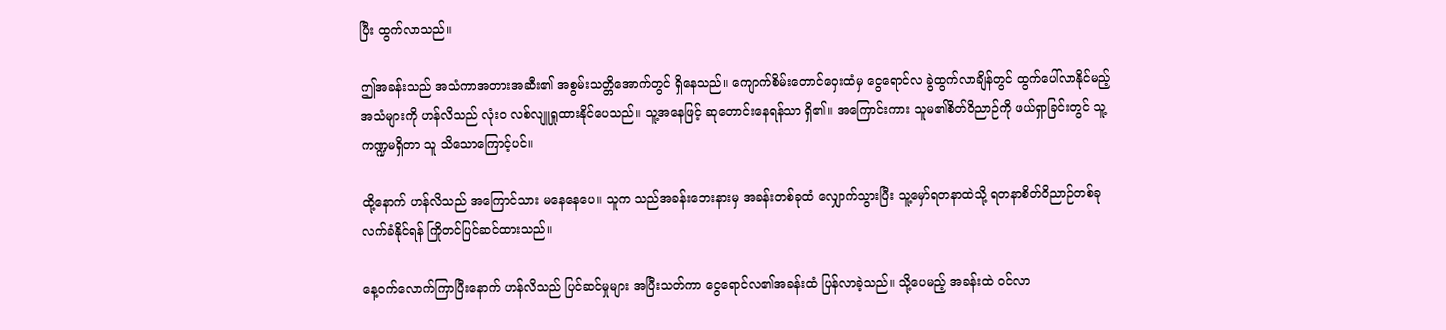ပြီး ထွက်လာသည်။

ဤအခန်းသည် အသံကာအတားအဆီး၏ အစွမ်းသတ္တိအောက်တွင် ရှိနေသည်။ ကျောက်စိမ်းတောင်ဝှေးထံမှ ငွေရောင်လ ခွဲထွက်လာချိန်တွင် ထွက်ပေါ်လာနိုင်မည့် အသံများကို ဟန်လိသည် လုံးဝ လစ်လျူရှုထားနိုင်ပေသည်။ သူ့အနေဖြင့် ဆုတောင်းနေရန်သာ ရှိ၏။ အကြောင်းကား သူမ၏စိတ်ဝိညာဉ်ကို ဖယ်ရှာခြင်းတွင် သူ့ကဏ္ဍမရှိတာ သူ သိသောကြောင့်ပင်။

ထို့နောက် ဟန်လိသည် အကြောင်သား မနေနေပေ။ သူက သည်အခန်းဘေးနားမှ အခန်းတစ်ခုထံ လျှောက်သွားပြီး သူ့မှော်ရတနာထဲသို့ ရတနာစိတ်ဝိညာဉ်တစ်ခု လက်ခံနိုင်ရန် ကြိုတင်ပြင်ဆင်ထားသည်။

နေ့ဝက်လောက်ကြာပြီးနောက် ဟန်လိသည် ပြင်ဆင်မှုများ အပြီးသတ်ကာ ငွေရောင်လ၏အခန်းထံ ပြန်လာခဲ့သည်။ သို့ပေမည့် အခန်းထဲ ဝင်လာ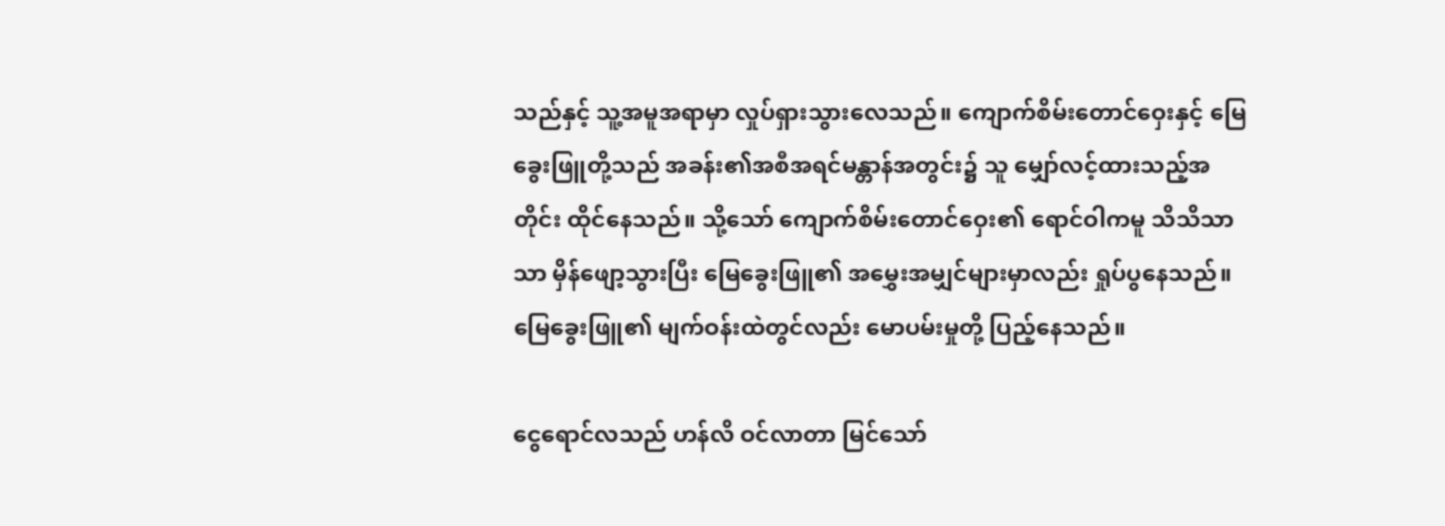သည်နှင့် သူ့အမူအရာမှာ လှုပ်ရှားသွားလေသည်။ ကျောက်စိမ်းတောင်ဝှေးနှင့် မြေခွေးဖြူတို့သည် အခန်း၏အစီအရင်မန္တာန်အတွင်း၌ သူ မျှော်လင့်ထားသည့်အတိုင်း ထိုင်နေသည်။ သို့သော် ကျောက်စိမ်းတောင်ဝှေး၏ ရောင်ဝါကမူ သိသိသာသာ မှိန်ဖျော့သွားပြီး မြေခွေးဖြူ၏ အမွှေးအမျှင်များမှာလည်း ရှုပ်ပွနေသည်။ မြေခွေးဖြူ၏ မျက်ဝန်းထဲတွင်လည်း မောပမ်းမှုတို့ ပြည့်နေသည်။

ငွေရောင်လသည် ဟန်လိ ဝင်လာတာ မြင်သော်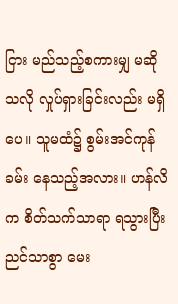ငြား မည်သည့်စကားမျှ မဆိုသလို လှုပ်ရှားခြင်းလည်း မရှိပေ။ သူမထံ၌ စွမ်းအင်ကုန်ခမ်း နေသည့်အလား။ ဟန်လိက စိတ်သက်သာရာ ရသွားပြီး ညင်သာစွာ မေး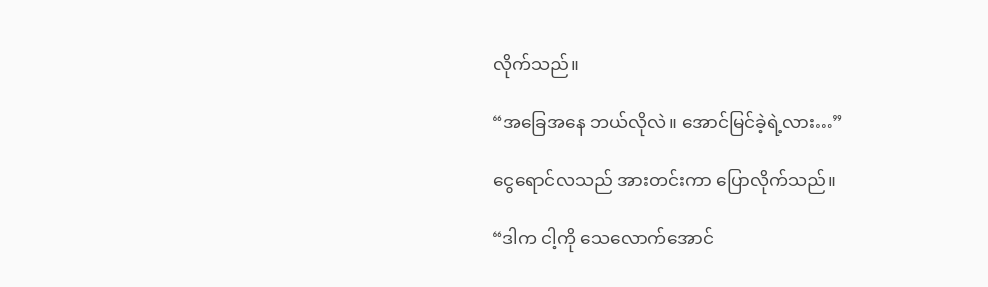လိုက်သည်။

“အခြေအနေ ဘယ်လိုလဲ။ အောင်မြင်ခဲ့ရဲ့လား…”

ငွေရောင်လသည် အားတင်းကာ ပြောလိုက်သည်။

“ဒါက ငါ့ကို သေလောက်အောင်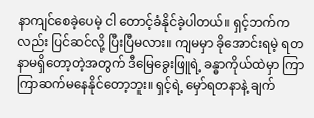နာကျင်စေခဲ့ပေမဲ့ ငါ တောင့်ခံနိုင်ခဲ့ပါတယ်။ ရှင့်ဘက်ကလည်း ပြင်ဆင်လို့ ပြီးပြီမလား။ ကျမမှာ ခိုအောင်းရမဲ့ ရတနာမရှိတော့တဲ့အတွက် ဒီမြေခွေးဖြူရဲ့ ခန္ဓာကိုယ်ထဲမှာ ကြာကြာဆက်မနေနိုင်တော့ဘူး။ ရှင့်ရဲ့ မှော်ရတနာနဲ့ ချက်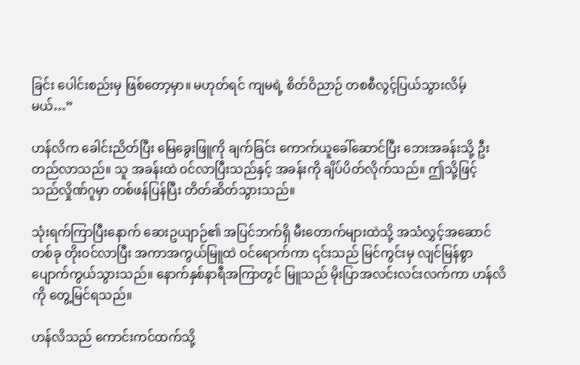ခြင်း ပေါင်းစည်းမှ ဖြစ်တော့မှာ။ မဟုတ်ရင် ကျမရဲ့ စိတ်ဝိညာဉ် တစစီလွင့်ပြယ်သွားလိမ့်မယ်…”

ဟန်လိက ခေါင်းညိတ်ပြီး မြေခွေးဖြူကို ချက်ခြင်း ကောက်ယူခေါ်ဆောင်ပြီး ဘေးအခန်းသို့ ဦးတည်လာသည်။ သူ အခန်းထဲ ဝင်လာပြီးသည်နှင့် အခန်းကို ချိပ်ပိတ်လိုက်သည်။ ဤသို့ဖြင့် သည်လှိုဏ်ဂူမှာ တစ်ဖန်ပြန်ပြီး တိတ်ဆိတ်သွားသည်။

သုံးရက်ကြာပြီးနောက် ဆေးဥယျာဉ်၏ အပြင်ဘက်ရှိ မီးတောက်များထဲသို့ အသံလွှင့်အဆောင်တစ်ခု တိုးဝင်လာပြီး အကာအကွယ်မြူထဲ ဝင်ရောက်ကာ ၎င်းသည် မြင်ကွင်းမှ လျင်မြန်စွာ ပျောက်ကွယ်သွားသည်။ နောက်နှစ်နာရီအကြာတွင် မြူသည် မိုးပြာအလင်းလင်းလက်ကာ ဟန်လိကို တွေ့မြင်ရသည်။

ဟန်လိသည် ကောင်းကင်ထက်သို့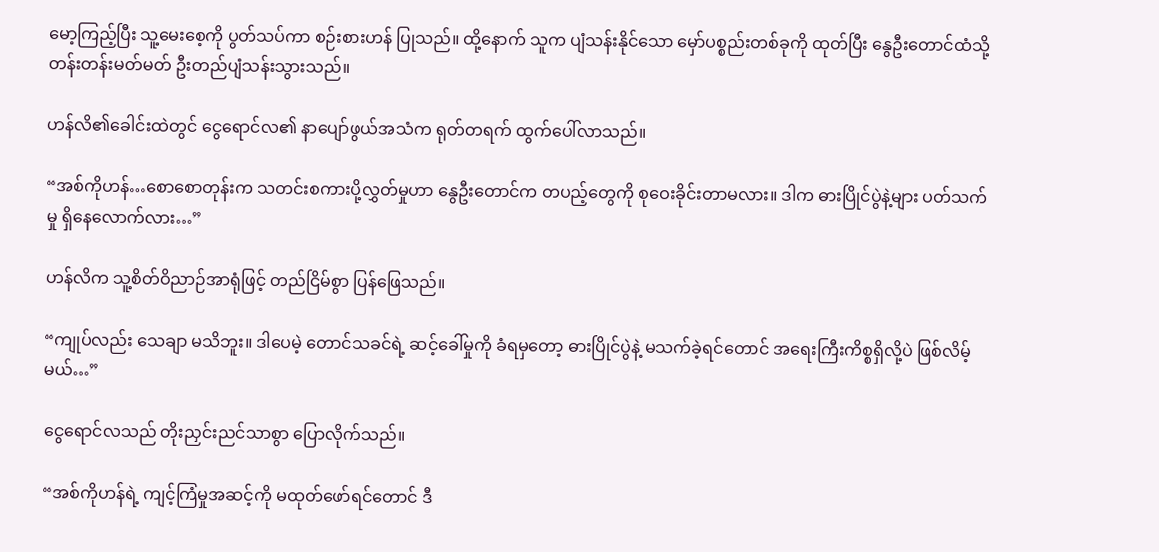မော့ကြည့်ပြီး သူ့မေးစေ့ကို ပွတ်သပ်ကာ စဉ်းစားဟန် ပြုသည်။ ထို့နောက် သူက ပျံသန်းနိုင်သော မှော်ပစ္စည်းတစ်ခုကို ထုတ်ပြီး နွေဦးတောင်ထံသို့ တန်းတန်းမတ်မတ် ဦးတည်ပျံသန်းသွားသည်။

ဟန်လိ၏ခေါင်းထဲတွင် ငွေရောင်လ၏ နာပျော်ဖွယ်အသံက ရုတ်တရက် ထွက်ပေါ်လာသည်။

“အစ်ကိုဟန်…စောစောတုန်းက သတင်းစကားပို့လွှတ်မှုဟာ နွေဦးတောင်က တပည့်တွေကို စုဝေးခိုင်းတာမလား။ ဒါက ဓားပြိုင်ပွဲနဲ့များ ပတ်သက်မှု ရှိနေလောက်လား…”

ဟန်လိက သူ့စိတ်ဝိညာဉ်အာရုံဖြင့် တည်ငြိမ်စွာ ပြန်ဖြေသည်။

“ကျုပ်လည်း သေချာ မသိဘူး။ ဒါပေမဲ့ တောင်သခင်ရဲ့ ဆင့်ခေါ်မှုကို ခံရမှတော့ ဓားပြိုင်ပွဲနဲ့ မသက်ခဲ့ရင်တောင် အရေးကြီးကိစ္စရှိလို့ပဲ ဖြစ်လိမ့်မယ်…”

ငွေရောင်လသည် တိုးညှင်းညင်သာစွာ ပြောလိုက်သည်။

“အစ်ကိုဟန်ရဲ့ ကျင့်ကြံမှုအဆင့်ကို မထုတ်ဖော်ရင်တောင် ဒီ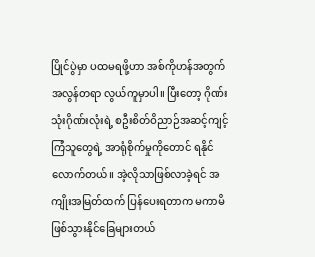ပြိုင်ပွဲမှာ ပထမရဖို့ဟာ အစ်ကိုဟန်အတွက် အလွန်တရာ လွယ်ကူမှာပါ။ ပြီးတော့ ဂိုဏ်းသုံးဂိုဏ်းလုံးရဲ့ စဦးစိတ်ဝိညာဉ်အဆင့်ကျင့်ကြံသူတွေရဲ့ အာရုံစိုက်မှုကိုတောင် ရနိုင်လောက်တယ်။ အဲ့လိုသာဖြစ်လာခဲ့ရင် အကျိုးအမြတ်ထက် ပြန်ပေးရတာက မကာမိ ဖြစ်သွားနိုင်ခြေများတယ်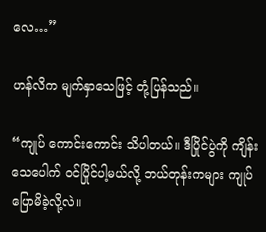လေ…”

ဟန်လိက မျက်နှာသေဖြင့် တုံ့ပြန်သည်။

“ကျုပ် ကောင်းကောင်း သိပါတယ်။ ဒီပြိုင်ပွဲကို ကျိန်းသေပေါက် ဝင်ပြိုင်ပါ့မယ်လို့ ဘယ်တုန်းကများ ကျုပ် ပြောမိခဲ့လို့လဲ။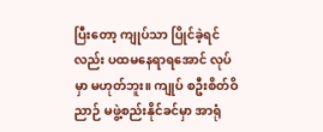ပြီးတော့ ကျုပ်သာ ပြိုင်ခဲ့ရင်လည်း ပထမနေရာရအောင် လုပ်မှာ မဟုတ်ဘူး။ ကျုပ် စဦးစိတ်ဝိညာဉ် မဖွဲ့စည်းနိုင်ခင်မှာ အာရုံ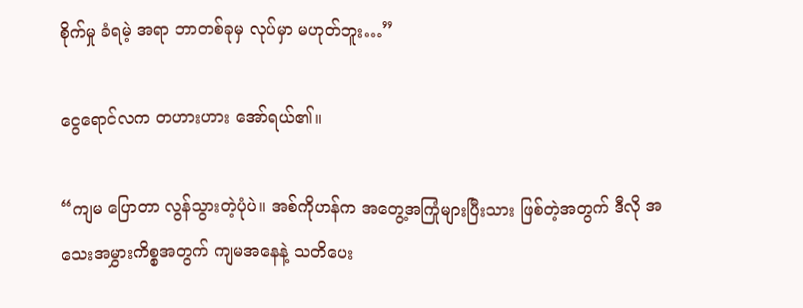စိုက်မှု ခံရမဲ့ အရာ ဘာတစ်ခုမှ လုပ်မှာ မဟုတ်ဘူး…”

ငွေရောင်လက တဟားဟား အော်ရယ်၏။

“ကျမ ပြောတာ လွန်သွားတဲ့ပုံပဲ။ အစ်ကိုဟန်က အတွေ့အကြုံများပြီးသား ဖြစ်တဲ့အတွက် ဒီလို အသေးအမွှားကိစ္စအတွက် ကျမအနေနဲ့ သတိပေး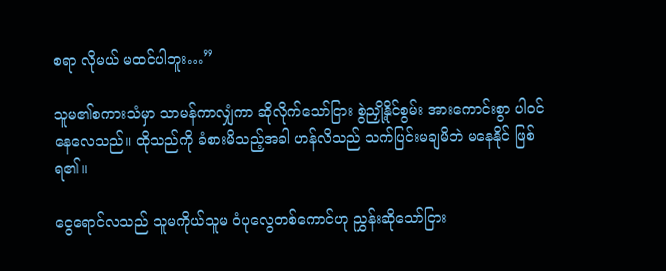စရာ လိုမယ် မထင်ပါဘူး…”

သူမ၏စကားသံမှာ သာမန်ကာလျှံကာ ဆိုလိုက်သော်ငြား စွဲညှို့နိုင်စွမ်း အားကောင်းစွာ ပါဝင်နေလေသည်။ ထိုသည်ကို ခံစားမိသည့်အခါ ဟန်လိသည် သက်ပြင်းမချမိဘဲ မနေနိုင် ဖြစ်ရ၏။

ငွေရောင်လသည် သူမကိုယ်သူမ ဝံပုလွေတစ်ကောင်ဟု ညွှန်းဆိုသော်ငြား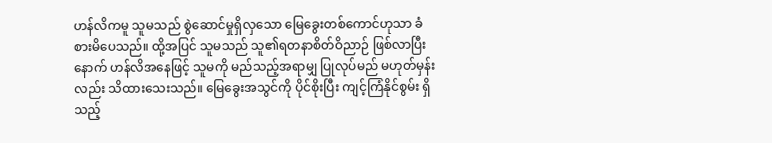ဟန်လိကမူ သူမသည် စွဲဆောင်မှုရှိလှသော မြေခွေးတစ်ကောင်ဟုသာ ခံစားမိပေသည်။ ထို့အပြင် သူမသည် သူ၏ရတနာစိတ်ဝိညာဉ် ဖြစ်လာပြီးနောက် ဟန်လိအနေဖြင့် သူမကို မည်သည့်အရာမျှ ပြုလုပ်မည် မဟုတ်မှန်းလည်း သိထားသေးသည်။ မြေခွေးအသွင်ကို ပိုင်စိုးပြီး ကျင့်ကြံနိုင်စွမ်း ရှိသည့်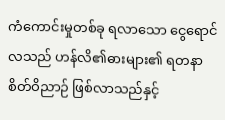ကံကောင်းမှုတစ်ခု ရလာသော ငွေရောင်လသည် ဟန်လိ၏ဓားများ၏ ရတနာစိတ်ဝိညာဉ် ဖြစ်လာသည်နှင့်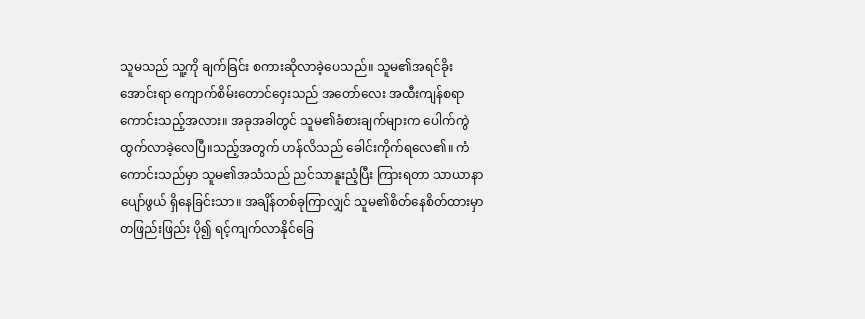သူမသည် သူ့ကို ချက်ခြင်း စကားဆိုလာခဲ့ပေသည်။ သူမ၏အရင်ခိုးအောင်းရာ ကျောက်စိမ်းတောင်ဝှေးသည် အတော်လေး အထီးကျန်စရာကောင်းသည့်အလား။ အခုအခါတွင် သူမ၏ခံစားချက်များက ပေါက်ကွဲထွက်လာခဲ့လေပြီ။သည့်အတွက် ဟန်လိသည် ခေါင်းကိုက်ရလေ၏။ ကံကောင်းသည်မှာ သူမ၏အသံသည် ညင်သာနူးညံ့ပြီး ကြားရတာ သာယာနာပျော်ဖွယ် ရှိနေခြင်းသာ။ အချိန်တစ်ခုကြာလျှင် သူမ၏စိတ်နေစိတ်ထားမှာ တဖြည်းဖြည်း ပို၍ ရင့်ကျက်လာနိုင်ခြေ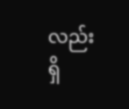လည်း ရှိ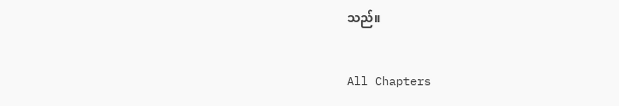သည်။

All Chapters